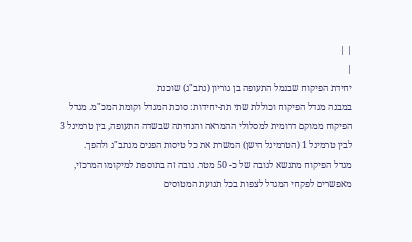| |
|
יחידת הפיקוח שבנמל התעופה בן גוריון (נתב"ג) שוכנת
במבנה מגדל הפיקוח וכוללת שתי תת-יחידות: סוכת המגדל וקומת המכ"מ. מגדל
הפיקוח ממוקם דרומית למסלולי ההמראה והנחיתה שבשדה התעופה, בין טרמינל 3
לבין טרמינל 1 (הטרמינל הישן) המשרת את כל טיסות הפנים מנתב"ג ולהפך.
מגדל הפיקוח מתנשא לגובה של כ- 50 מטר. גובה זה בתוספת למיקומו המרכזי,
מאפשרים לפקחי המגדל לצפות בכל תנועת המטוסים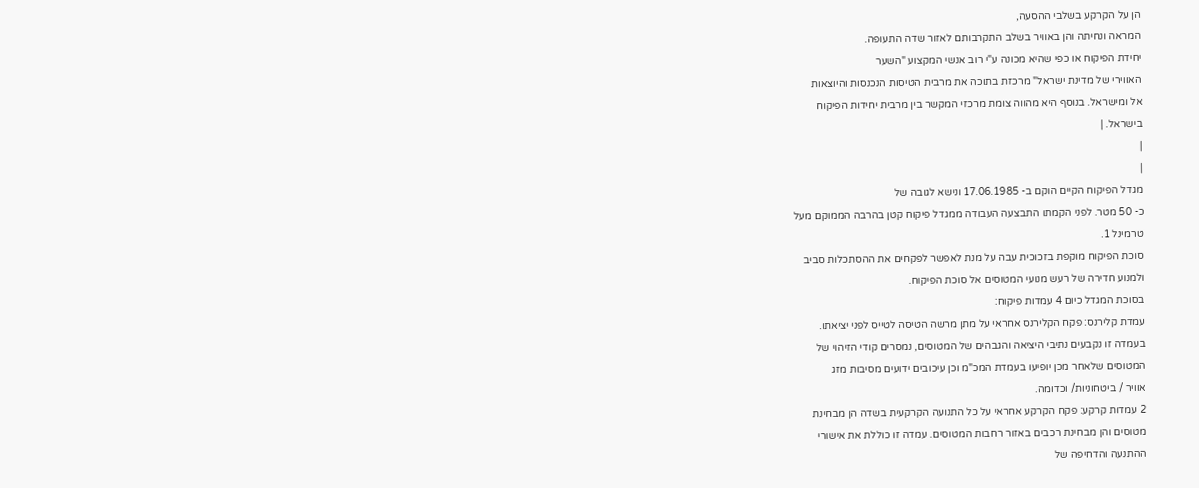הן על הקרקע בשלבי ההסעה,
המראה ונחיתה והן באוויר בשלב התקרבותם לאזור שדה התעופה.
יחידת הפיקוח או כפי שהיא מכונה ע"י רוב אנשי המקצוע "השער
האווירי של מדינת ישראל" מרכזת בתוכה את מרבית הטיסות הנכנסות והיוצאות
אל ומישראל. בנוסף היא מהווה צומת מרכזי המקשר בין מרבית יחידות הפיקוח
בישראל. |
|
|
מגדל הפיקוח הקיים הוקם ב- 17.06.1985 ונישא לגובה של
כ- 50 מטר. לפני הקמתו התבצעה העבודה ממגדל פיקוח קטן בהרבה הממוקם מעל
טרמינל 1.
סוכת הפיקוח מוקפת בזכוכית עבה על מנת לאפשר לפקחים את ההסתכלות סביב
ולמנוע חדירה של רעש מנועי המטוסים אל סוכת הפיקוח.
בסוכת המגדל כיום 4 עמדות פיקוח:
עמדת קלירנס: פקח הקלירנס אחראי על מתן מרשה הטיסה לטייס לפני יציאתו.
בעמדה זו נקבעים נתיבי היציאה והגבהים של המטוסים, נמסרים קודי הזיהוי של
המטוסים שלאחר מכן יופיעו בעמדת המכ"מ וכן עיכובים ידועים מסיבות מזג
אוויר / ביטחוניות/ וכדומה.
2 עמדות קרקע: פקח הקרקע אחראי על כל התנועה הקרקעית בשדה הן מבחינת
מטוסים והן מבחינת רכבים באזור רחבות המטוסים. עמדה זו כוללת את אישורי
ההתנעה והדחיפה של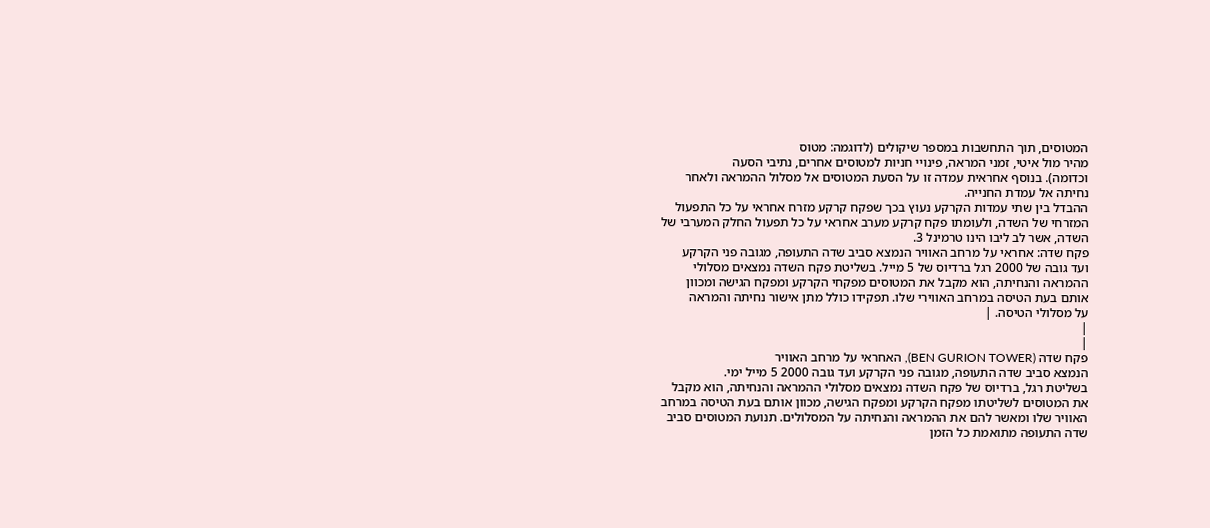המטוסים, תוך התחשבות במספר שיקולים (לדוגמה: מטוס
מהיר מול איטי, זמני המראה, פינויי חניות למטוסים אחרים, נתיבי הסעה
וכדומה). בנוסף אחראית עמדה זו על הסעת המטוסים אל מסלול ההמראה ולאחר
נחיתה אל עמדת החנייה.
ההבדל בין שתי עמדות הקרקע נעוץ בכך שפקח קרקע מזרח אחראי על כל התפעול
המזרחי של השדה, ולעומתו פקח קרקע מערב אחראי על כל תפעול החלק המערבי של
השדה, אשר לב ליבו הינו טרמינל 3.
פקח שדה: אחראי על מרחב האוויר הנמצא סביב שדה התעופה, מגובה פני הקרקע
ועד גובה של 2000 רגל ברדיוס של 5 מייל. בשליטת פקח השדה נמצאים מסלולי
ההמראה והנחיתה, הוא מקבל את המטוסים מפקחי הקרקע ומפקח הגישה ומכוון
אותם בעת הטיסה במרחב האווירי שלו. תפקידו כולל מתן אישור נחיתה והמראה
על מסלולי הטיסה. |
|
|
פקח שדה (BEN GURION TOWER), האחראי על מרחב האוויר
הנמצא סביב שדה התעופה, מגובה פני הקרקע ועד גובה 2000 5 מייל ימי.
בשליטת רגל, ברדיוס של פקח השדה נמצאים מסלולי ההמראה והנחיתה, הוא מקבל
את המטוסים לשליטתו מפקח הקרקע ומפקח הגישה, מכוון אותם בעת הטיסה במרחב
האוויר שלו ומאשר להם את ההמראה והנחיתה על המסלולים. תנועת המטוסים סביב
שדה התעופה מתואמת כל הזמן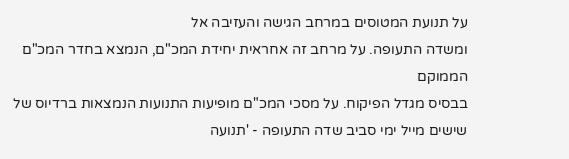על תנועת המטוסים במרחב הגישה והעזיבה אל
ומשדה התעופה. על מרחב זה אחראית יחידת המכ"ם, הנמצא בחדר המכ"ם הממוקם
בבסיס מגדל הפיקוח. על מסכי המכ"ם מופיעות התנועות הנמצאות ברדיוס של
שישים מייל ימי סביב שדה התעופה - 'תנועה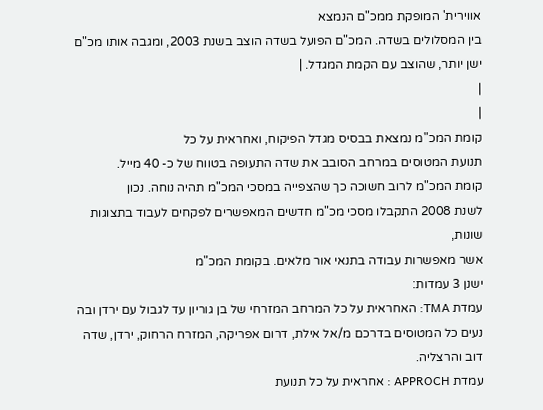אווירית' המופקת ממכ"ם הנמצא
בין המסלולים בשדה. המכ"ם הפועל בשדה הוצב בשנת 2003, ומגבה אותו מכ"ם
ישן יותר, שהוצב עם הקמת המגדל. |
|
|
קומת המכ"מ נמצאת בבסיס מגדל הפיקוח, ואחראית על כל
תנועת המטוסים במרחב הסובב את שדה התעופה בטווח של כ- 40 מייל.
קומת המכ"מ לרוב חשוכה כך שהצפייה במסכי המכ"מ תהיה נוחה. נכון
לשנת 2008 התקבלו מסכי מכ"מ חדשים המאפשרים לפקחים לעבוד בתצוגות שונות,
אשר מאפשרות עבודה בתנאי אור מלאים. בקומת המכ"מ
ישנן 3 עמדות:
עמדת TMA: האחראית על כל המרחב המזרחי של בן גוריון עד לגבול עם ירדן ובה
נעים כל המטוסים בדרכם מ/אל אילת, דרום אפריקה, המזרח הרחוק, ירדן, שדה
דוב והרצליה.
עמדת APPROCH : אחראית על כל תנועת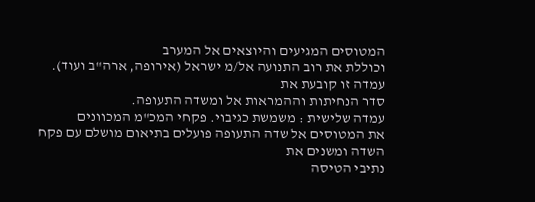המטוסים המגיעים והיוצאים אל המערב
וכוללת את רוב התנועה אל/מ ישראל (אירופה, ארה"ב ועוד). עמדה זו קובעת את
סדר הנחיתות וההמראות אל ומשדה התעופה.
עמדה שלישית : משמשת כגיבוי. פקחי המכ"מ המכוונים
את המטוסים אל שדה התעופה פועלים בתיאום מושלם עם פקח השדה ומשנים את
נתיבי הטיסה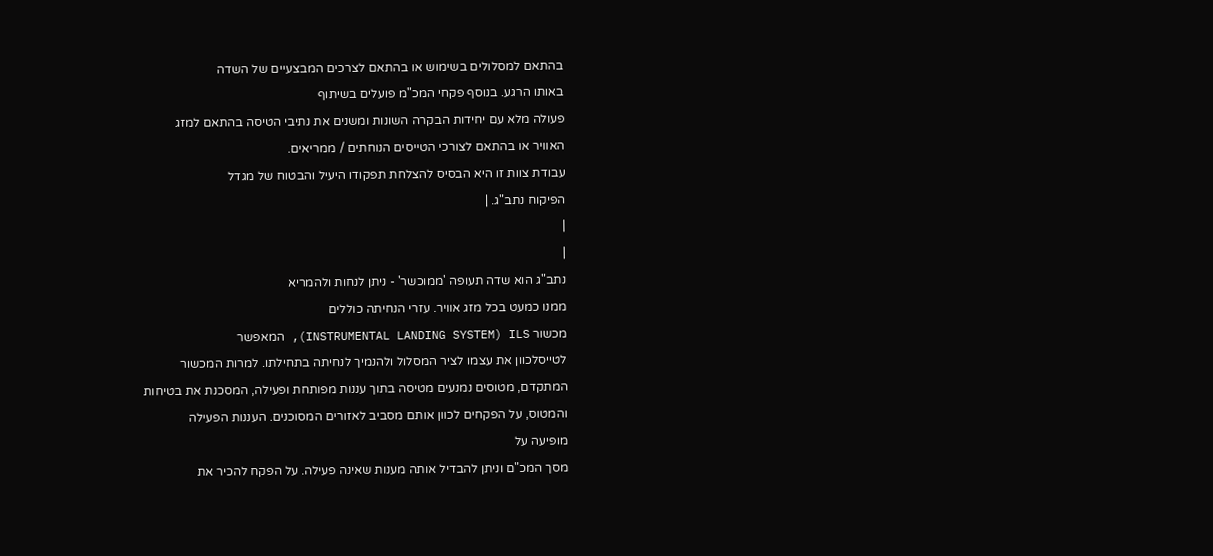בהתאם למסלולים בשימוש או בהתאם לצרכים המבצעיים של השדה
באותו הרגע. בנוסף פקחי המכ"מ פועלים בשיתוף
פעולה מלא עם יחידות הבקרה השונות ומשנים את נתיבי הטיסה בהתאם למזג
האוויר או בהתאם לצורכי הטייסים הנוחתים / ממריאים.
עבודת צוות זו היא הבסיס להצלחת תפקודו היעיל והבטוח של מגדל
הפיקוח נתב"ג. |
|
|
נתב"ג הוא שדה תעופה 'ממוכשר' - ניתן לנחות ולהמריא
ממנו כמעט בכל מזג אוויר. עזרי הנחיתה כוללים
מכשור INSTRUMENTAL LANDING SYSTEM) ILS), המאפשר
לטייסלכוון את עצמו לציר המסלול ולהנמיך לנחיתה בתחילתו. למרות המכשור
המתקדם, מטוסים נמנעים מטיסה בתוך עננות מפותחת ופעילה, המסכנת את בטיחות
והמטוס, על הפקחים לכוון אותם מסביב לאזורים המסוכנים. העננות הפעילה
מופיעה על
מסך המכ"ם וניתן להבדיל אותה מענות שאינה פעילה. על הפקח להכיר את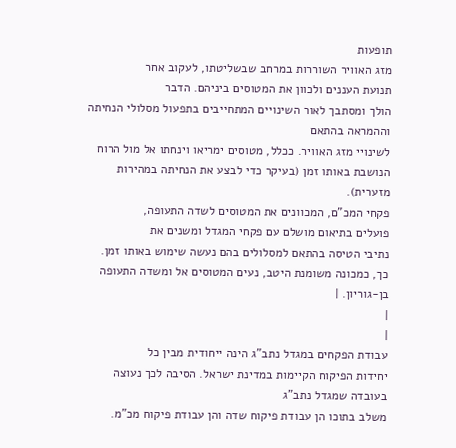תופעות
מזג האוויר השוררות במרחב שבשליטתו, לעקוב אחר
תנועת העננים ולכוון את המטוסים ביניהם. הדבר
הולך ומסתבך לאור השינויים המתחייבים בתפעול מסלולי הנחיתה וההמראה בהתאם
לשינויי מזג האוויר. ככלל, מטוסים ימריאו וינחתו אל מול הרוח
הנושבת באותו זמן (בעיקר כדי לבצע את הנחיתה במהירות מזערית).
פקחי המכ"ם, המכוונים את המטוסים לשדה התעופה,
פועלים בתיאום מושלם עם פקחי המגדל ומשנים את
נתיבי הטיסה בהתאם למסלולים בהם נעשה שימוש באותו זמן.
כך, כמכונה משומנת היטב, נעים המטוסים אל ומשדה התעופה בן-גוריון. |
|
|
עבודת הפקחים במגדל נתב"ג הינה ייחודית מבין כל
יחידות הפיקוח הקיימות במדינת ישראל. הסיבה לכך נעוצה בעובדה שמגדל נתב"ג
משלב בתוכו הן עבודת פיקוח שדה והן עבודת פיקוח מכ"מ.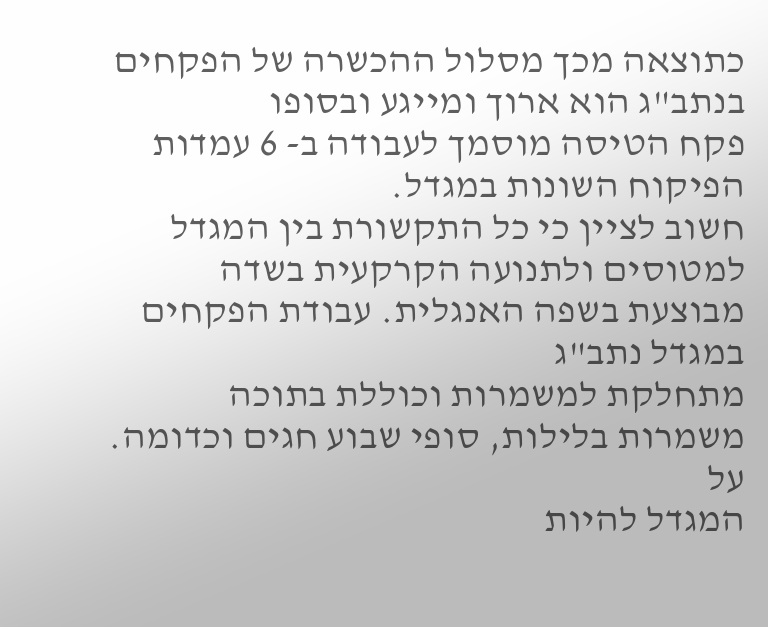כתוצאה מכך מסלול ההכשרה של הפקחים בנתב"ג הוא ארוך ומייגע ובסופו
פקח הטיסה מוסמך לעבודה ב- 6 עמדות הפיקוח השונות במגדל.
חשוב לציין כי כל התקשורת בין המגדל למטוסים ולתנועה הקרקעית בשדה
מבוצעת בשפה האנגלית. עבודת הפקחים במגדל נתב"ג
מתחלקת למשמרות וכוללת בתוכה משמרות בלילות, סופי שבוע חגים וכדומה. על
המגדל להיות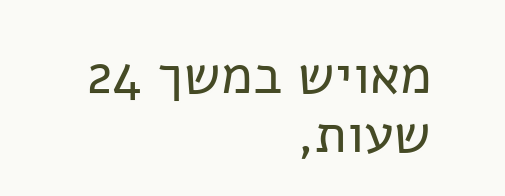מאויש במשך 24 שעות,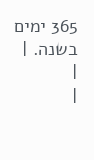365 ימים בשנה. |
|
|